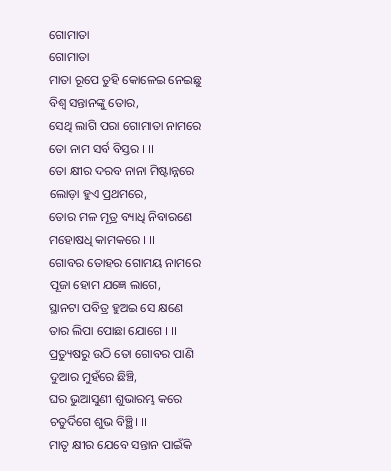ଗୋମାତା
ଗୋମାତା
ମାତା ରୂପେ ତୁହି କୋଳେଇ ନେଇଛୁ
ବିଶ୍ଵ ସନ୍ତାନଙ୍କୁ ତୋର,
ସେଥି ଲାଗି ପରା ଗୋମାତା ନାମରେ
ତୋ ନାମ ସର୍ବ ବିସ୍ତର । ।।
ତୋ କ୍ଷୀର ଦରବ ନାନା ମିଷ୍ଟାନ୍ନରେ
ଲୋଡ଼ା ହୁଏ ପ୍ରଥମରେ,
ତୋର ମଳ ମୂତ୍ର ବ୍ୟାଧି ନିବାରଣେ
ମହୋଷଧି କାମକରେ । ।।
ଗୋବର ତୋହର ଗୋମୟ ନାମରେ
ପୂଜା ହୋମ ଯଜ୍ଞେ ଲାଗେ,
ସ୍ଥାନଟା ପବିତ୍ର ହୁଅଇ ସେ କ୍ଷଣେ
ତାର ଲିପା ପୋଛା ଯୋଗେ । ।।
ପ୍ରତ୍ୟୁଷରୁ ଉଠି ତୋ ଗୋବର ପାଣି
ଦୁଆର ମୁହଁରେ ଛିଞ୍ଚି,
ଘର ଭୁଆସୁଣୀ ଶୁଭାରମ୍ଭ କରେ
ଚତୁର୍ଦିଗେ ଶୁଭ ବିଞ୍ଛି। ।।
ମାତୃ କ୍ଷୀର ଯେବେ ସନ୍ତାନ ପାଇଁକି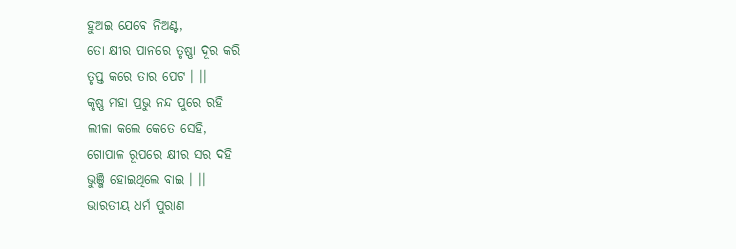ହୁଅଇ ଯେବେ ନିଅଣ୍ଟ,
ତୋ କ୍ଷୀର ପାନରେ ତୃଷ୍ଣା ଦୂର କରି
ତୃପ୍ତ କରେ ତାର ପେଟ । ।।
କୃଷ୍ଣ ମହା ପ୍ରଭୁ ନନ୍ଦ ପୁରେ ରହି
ଲୀଳା କଲେ କେତେ ସେହି,
ଗୋପାଳ ରୂପରେ କ୍ଷୀର ସର ଦହି
ଭୁଞ୍ଜି ହୋଇଥିଲେ ବାଇ । ।।
ଭାରତୀୟ ଧର୍ମ ପୁରାଣ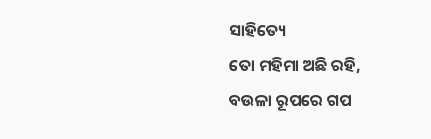ସାହିତ୍ୟେ
ତୋ ମହିମା ଅଛି ରହି,
ବଉଳା ରୂପରେ ଗପ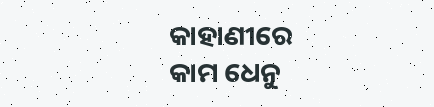କାହାଣୀରେ
କାମ ଧେନୁ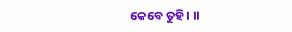କେବେ ତୁହି । ।।